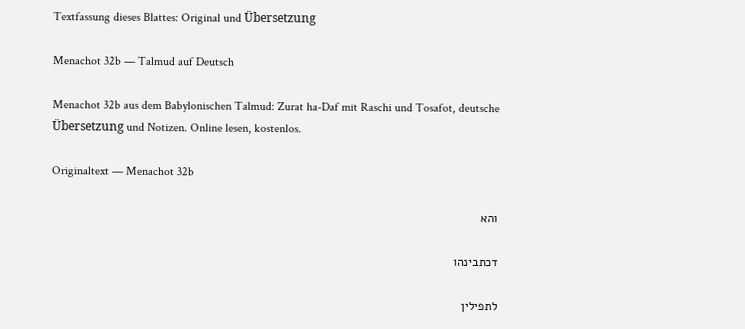Textfassung dieses Blattes: Original und Übersetzung

Menachot 32b — Talmud auf Deutsch

Menachot 32b aus dem Babylonischen Talmud: Zurat ha-Daf mit Raschi und Tosafot, deutsche Übersetzung und Notizen. Online lesen, kostenlos.

Originaltext — Menachot 32b

והא

דכתבינהו

לתפילין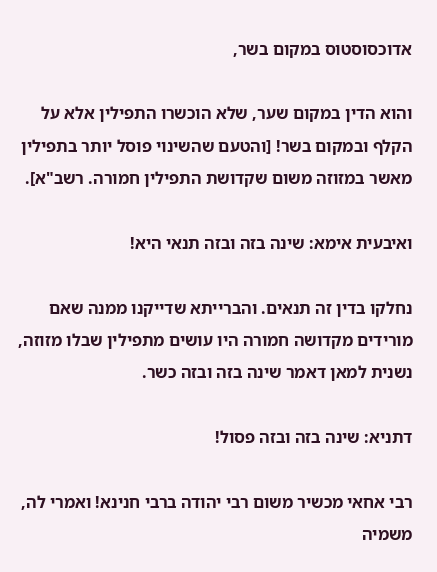אדוכסוסטוס במקום בשר,

והוא הדין במקום שער, שלא הוכשרו התפילין אלא על הקלף ובמקום בשר! [והטעם שהשינוי פוסל יותר בתפילין מאשר במזוזה משום שקדושת התפילין חמורה. רשב"א].

ואיבעית אימא: שינה בזה ובזה תנאי היא!

נחלקו בדין זה תנאים. והברייתא שדייקנו ממנה שאם מורידים מקדושה חמורה היו עושים מתפילין שבלו מזוזה, נשנית למאן דאמר שינה בזה ובזה כשר.

דתניא: שינה בזה ובזה פסול!

רבי אחאי מכשיר משום רבי יהודה ברבי חנינא! ואמרי לה, משמיה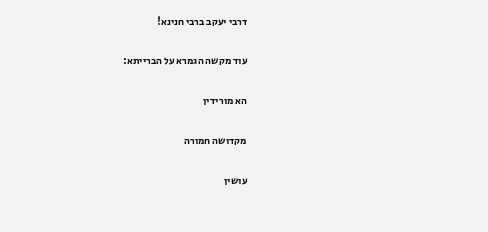דרבי יעקב ברבי חנינא!

עוד מקשה הגמרא על הברייתא:

הא מורידין

מקדושה חמורה

עושין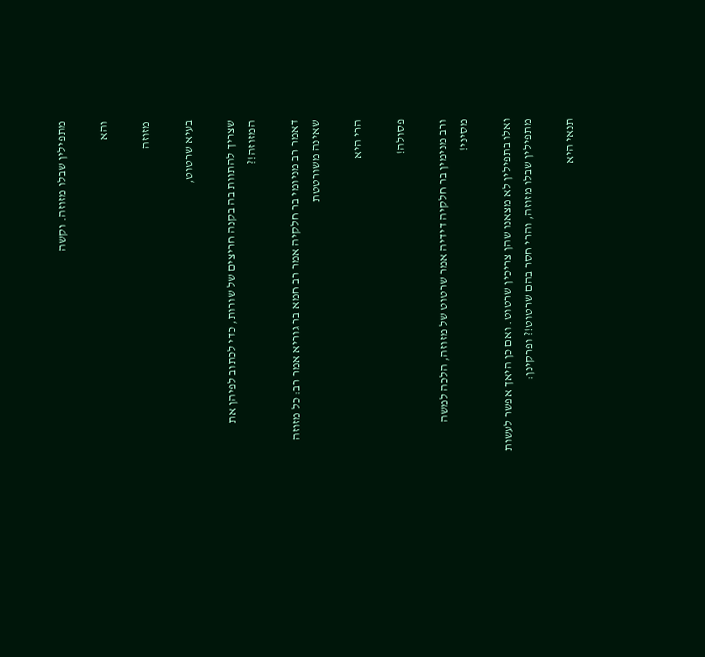מתפילין שבלו מזוזה. וקשה

והא

מזוזה

בעיא שרטוט,

שצריך להתוות בה בקנה חריצים של שורות, כדי לכתוב לפיהן את המזוזה!?

דאמר רב מניומי בר חלקיה אמר רב חמא בר גוריא אמר רב: כל מזוזה שאינה משורטטת

הרי היא

פסולה!

ורב מנימין בר חלקיה דידיה אמר שרטוט של מזוזה, הלכה למשה מסיני!

ואלו בתפילין לא מצאנו שהן צריכין שרטוט. ואם כן היאך אפשר לעשות מתפילין שבלו מזוזה, והרי חסר בהם שרטוט!? ופרקינן:

תנאי היא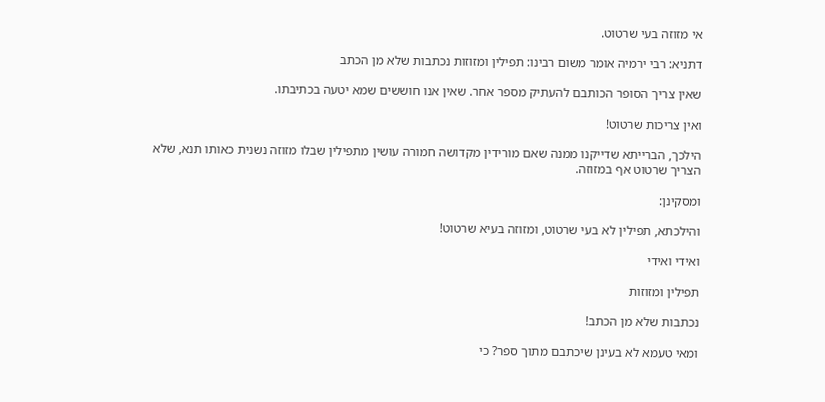אי מזוזה בעי שרטוט.

דתניא: רבי ירמיה אומר משום רבינו: תפילין ומזוזות נכתבות שלא מן הכתב

שאין צריך הסופר הכותבם להעתיק מספר אחר. שאין אנו חוששים שמא יטעה בכתיבתו.

ואין צריכות שרטוט!

הילכך, הברייתא שדייקנו ממנה שאם מורידין מקדושה חמורה עושין מתפילין שבלו מזוזה נשנית כאותו תנא, שלא הצריך שרטוט אף במזוזה.

ומסקינן:

והילכתא, תפילין לא בעי שרטוט, ומזוזה בעיא שרטוט!

ואידי ואידי

תפילין ומזוזות

נכתבות שלא מן הכתב!

ומאי טעמא לא בעינן שיכתבם מתוך ספר? כי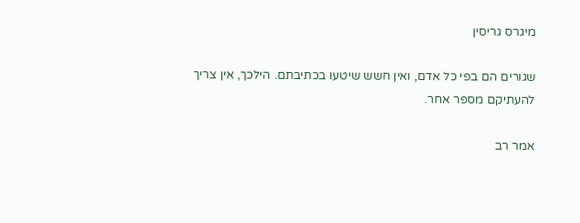מיגרס גריסין

שגורים הם בפי כל אדם, ואין חשש שיטעו בכתיבתם. הילכך, אין צריך להעתיקם מספר אחר.

אמר רב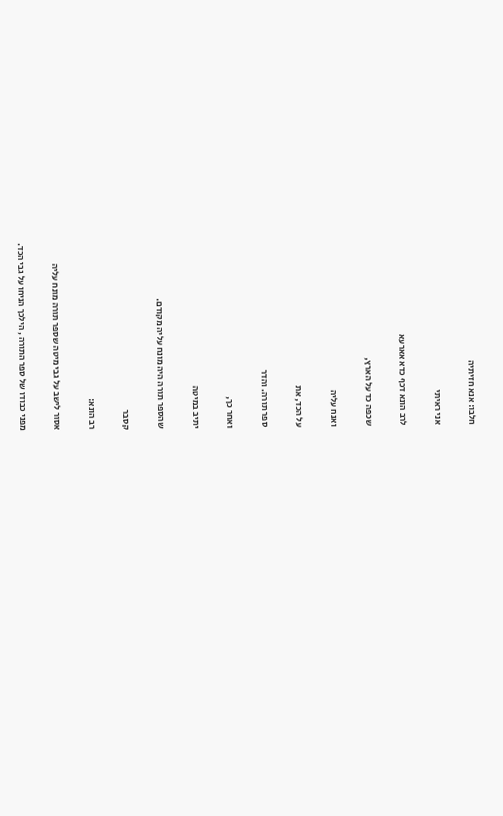חלבו: אנא חזיתיה

אני ראיתי

לרב הונא דכף כדא אארעא

שכפה כד על הארץ,

ואנח עליה

על הכד, את

ספר תורה. והדר

ואחר כך,

יתיב במיטה

שהספר תורה היה מונח עליה מקודם.

קסבר

רב הונא:

אסור לישב על גבי מיטה שספר תורה מונח עליה

מפני כבודו של ספר התורה , הילכך הניחו על גבי הכד.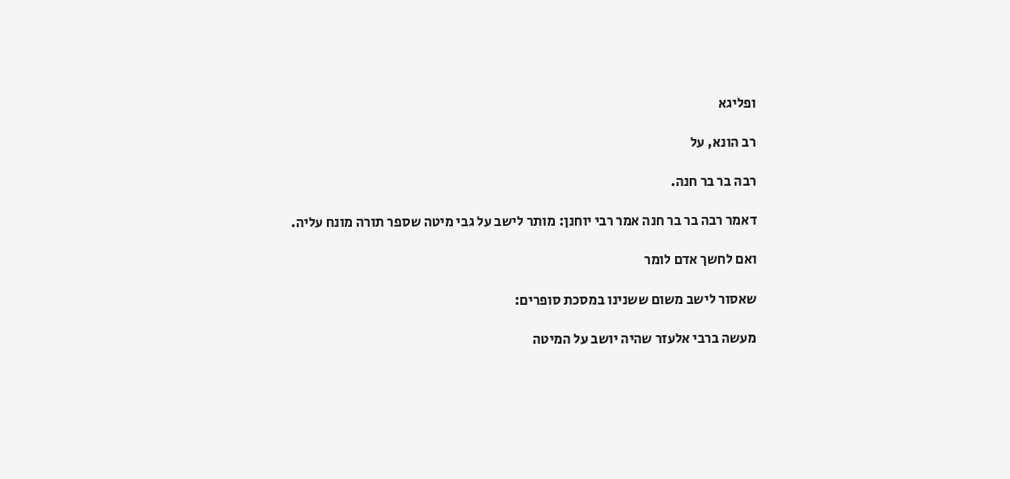ופליגא

רב הונא, על

רבה בר בר חנה.

דאמר רבה בר בר חנה אמר רבי יוחנן: מותר לישב על גבי מיטה שספר תורה מונח עליה.

ואם לחשך אדם לומר

שאסור לישב משום ששנינו במסכת סופרים:

מעשה ברבי אלעזר שהיה יושב על המיטה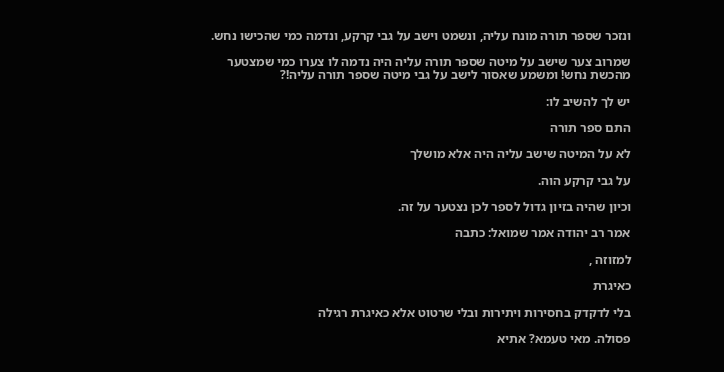ונזכר שספר תורה מונח עליה, ונשמט וישב על גבי קרקע, ונדמה כמי שהכישו נחש.

שמרוב צער שישב על מיטה שספר תורה עליה היה נדמה לו צערו כמי שמצטער מהכשת נחש! ומשמע שאסור לישב על גבי מיטה שספר תורה עליה!?

יש לך להשיב לו:

התם ספר תורה

לא על המיטה שישב עליה היה אלא מושלך

על גבי קרקע הוה.

וכיון שהיה בזיון גדול לספר לכן נצטער על זה.

אמר רב יהודה אמר שמואל: כתבה

למזוזה ,

כאיגרת

בלי לדקדק בחסירות ויתירות ובלי שרטוט אלא כאיגרת רגילה

פסולה. מאי טעמא? אתיא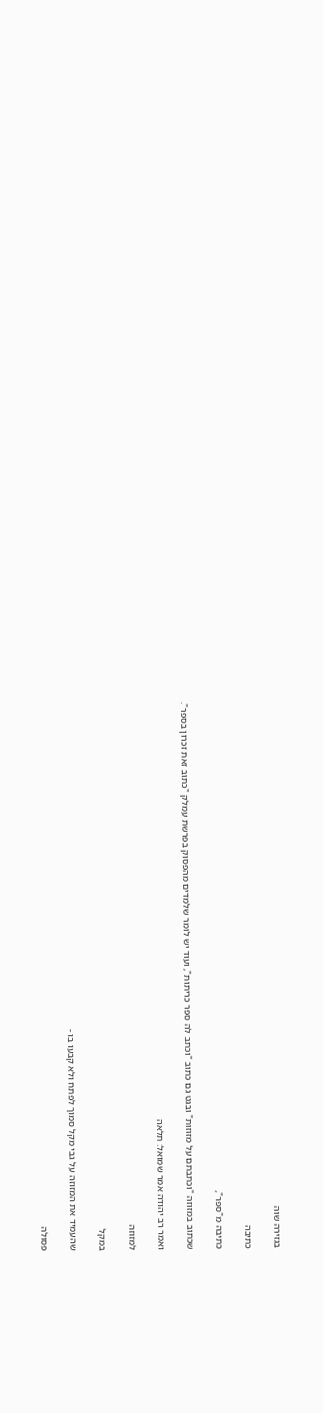בגזירה שוה

כתיבה

כתיבה מ"ספר",

שכתוב במזוזה "וכתבתם על מזוזות" ובגט גם כתוב "וכתב לה ספר כריתות", ועוד יש לומר שלמדים מהפסוק בפרשת עמלק "כתוב זאת זכרון בספר".

ואמר רב יהודה אמר שמואל: תלאה

למזוזה

במקל

שהעמיד את המזוזה על גבי מקל סמוך לפתח ולא קבעו בו -

פסולה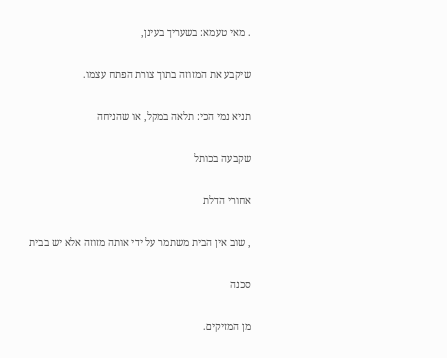. מאי טעמא: בשעריך בעינן,

שיקבע את המזוזה בתוך צורת הפתח עצמו.

תניא נמי הכי: תלאה במקל, או שהניחה

שקבעה בכותל

אחורי הדלת

, שוב אין הבית משתמר על ידי אותה מזוזה אלא יש בבית

סכנה

מן המזיקים.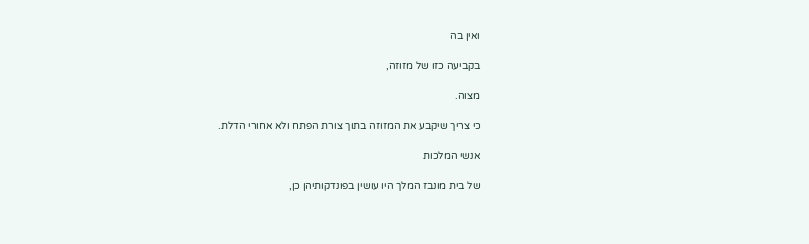ואין בה

בקביעה כזו של מזוזה,

מצוה.

כי צריך שיקבע את המזוזה בתוך צורת הפתח ולא אחורי הדלת.

אנשי המלכות

של בית מונבז המלך היו עושין בפונדקותיהן כן,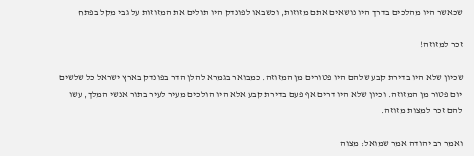שכאשר היו מהלכים בדרך היו נושאים אתם מזוזות, וכשבאו לפונדק היו תולים את המזוזות על גבי מקל בפתח

זכר למזוזה!

שכיון שלא היו בדירת קבע שלהם היו פטורים מן המזוזה. כמבואר בגמרא להלן הדר בפונדק בארץ ישראל כל שלשים יום פטור מן המזוזה. וכיון שלא היו דרים אף פעם בדירת קבע אלא היו הולכים מעיר לעיר בתור אנשי המלך, עשו להם זכר למצות מזוזה.

ואמר רב יהודה אמר שמואל: מצוה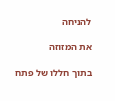להניחה

את המזוזה

בתוך חללו של פתח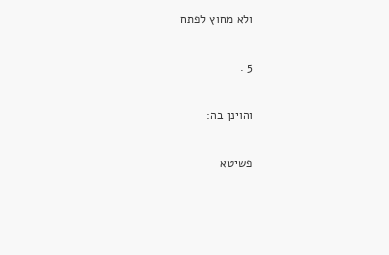ולא מחוץ לפתח

5 .

והוינן בה:

פשיטא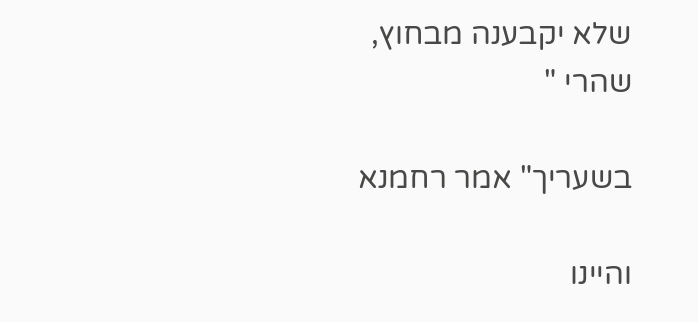שלא יקבענה מבחוץ, שהרי "

בשעריך" אמר רחמנא

והיינו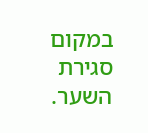במקום סגירת השער.